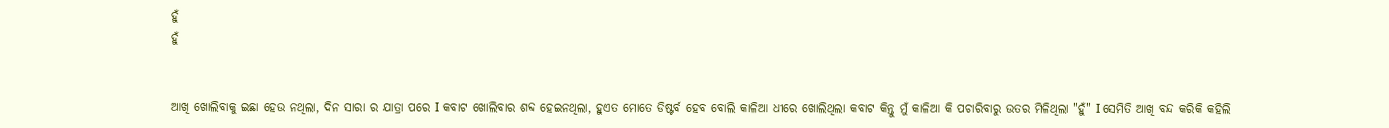ହୁଁ
ହୁଁ


ଆଖି ଖୋଲିବାକୁ ଇଛା ହେଉ ନଥିଲା, ଦିନ ସାରା ର ଯାତ୍ରା ପରେ I କବାଟ ଖୋଲିବାର ଶବ୍ଦ ହେଇନଥିଲା, ହୁଏତ ମୋତେ ଡିଷ୍ଟର୍ବ ହେବ ବୋଲି କାଳିଆ ଧୀରେ ଖୋଲିଥିଲା କବାଟ କିନ୍ତୁ ମୁଁ କାଳିଆ କି ପଚାରିବାରୁ ଉତର ମିଳିଥିଲା "ହୁଁ" I ସେମିତି ଆଖି ବନ୍ଦ କରିକି କହିଲି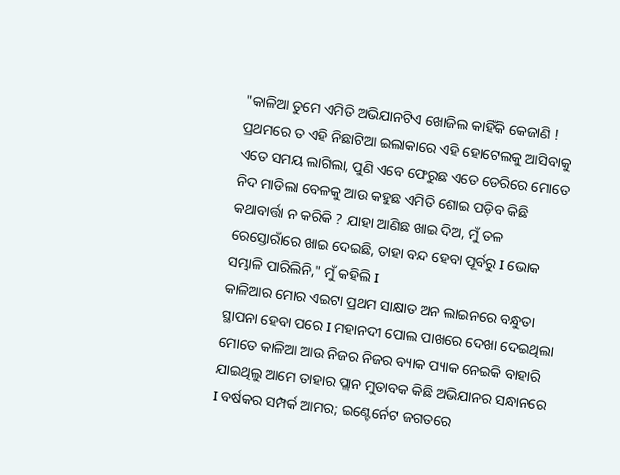"କାଳିଆ ତୁମେ ଏମିତି ଅଭିଯାନଟିଏ ଖୋଜିଲ କାହିଁକି କେଜାଣି ! ପ୍ରଥମରେ ତ ଏହି ନିଛାଟିଆ ଇଲାକାରେ ଏହି ହୋଟେଲକୁ ଆସିବାକୁ ଏତେ ସମୟ ଲାଗିଲା, ପୁଣି ଏବେ ଫେରୁଛ ଏତେ ଡେରିରେ ମୋତେ ନିଦ ମାଡିଲା ବେଳକୁ ଆଉ କହୁଛ ଏମିତି ଶୋଇ ପଡ଼ିବ କିଛି କଥାବାର୍ତ୍ତା ନ କରିକି ? ଯାହା ଆଣିଛ ଖାଇ ଦିଅ, ମୁଁ ତଳ ରେସ୍ତୋରାଁରେ ଖାଇ ଦେଇଛି, ତାହା ବନ୍ଦ ହେବା ପୂର୍ବରୁ I ଭୋକ ସମ୍ଭାଳି ପାରିଲିନି," ମୁଁ କହିଲି I
କାଳିଆର ମୋର ଏଇଟା ପ୍ରଥମ ସାକ୍ଷାତ ଅନ ଲାଇନରେ ବନ୍ଧୁତା ସ୍ଥାପନା ହେବା ପରେ I ମହାନଦୀ ପୋଲ ପାଖରେ ଦେଖା ଦେଇଥିଲା ମୋତେ କାଳିଆ ଆଉ ନିଜର ନିଜର ବ୍ୟାକ ପ୍ୟାକ ନେଇକି ବାହାରି ଯାଇଥିଲୁ ଆମେ ତାହାର ପ୍ଲାନ ମୁତାବକ କିଛି ଅଭିଯାନର ସନ୍ଧାନରେ I ବର୍ଷକର ସମ୍ପର୍କ ଆମର; ଇଣ୍ଟେର୍ନେଟ ଜଗତରେ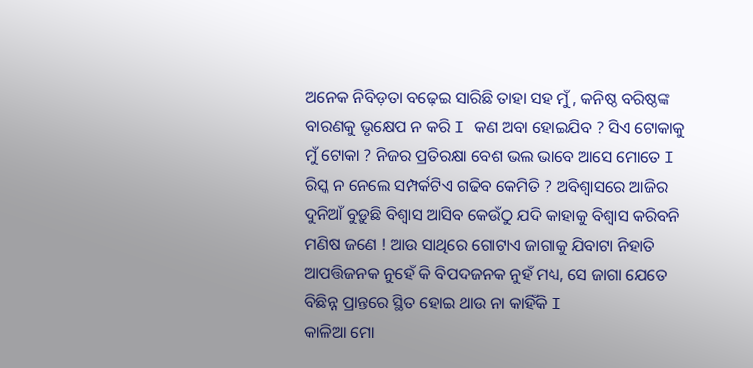ଅନେକ ନିବିଡ଼ତା ବଢ଼େଇ ସାରିଛି ତାହା ସହ ମୁଁ , କନିଷ୍ଠ ବରିଷ୍ଠଙ୍କ ବାରଣକୁ ଭୃକ୍ଷେପ ନ କରି I କଣ ଅବା ହୋଇଯିବ ? ସିଏ ଟୋକାକୁ ମୁଁ ଟୋକା ? ନିଜର ପ୍ରତିରକ୍ଷା ବେଶ ଭଲ ଭାବେ ଆସେ ମୋତେ I ରିସ୍କ ନ ନେଲେ ସମ୍ପର୍କଟିଏ ଗଢିବ କେମିତି ? ଅବିଶ୍ବାସରେ ଆଜିର ଦୁନିଆଁ ବୁଡ଼ୁଛି ବିଶ୍ୱାସ ଆସିବ କେଉଁଠୁ ଯଦି କାହାକୁ ବିଶ୍ବାସ କରିବନି ମଣିଷ ଜଣେ ! ଆଉ ସାଥିରେ ଗୋଟାଏ ଜାଗାକୁ ଯିବାଟା ନିହାତି ଆପତ୍ତିଜନକ ନୁହେଁ କି ବିପଦଜନକ ନୁହଁ ମଧ୍ୟ, ସେ ଜାଗା ଯେତେ ବିଛିନ୍ନ ପ୍ରାନ୍ତରେ ସ୍ଥିତ ହୋଇ ଥାଉ ନା କାହିଁକି I
କାଳିଆ ମୋ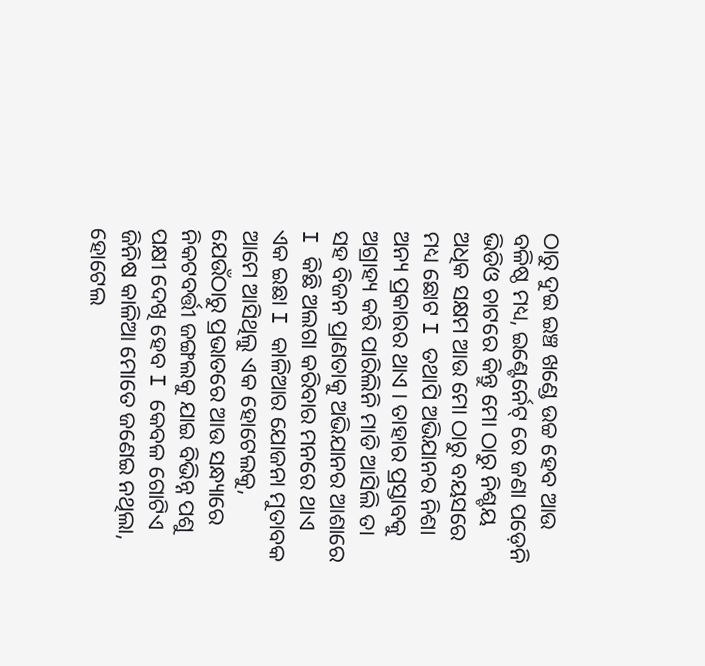ଠାରୁ ଦୁଇ ଇଞ୍ଚ ଖଣ୍ଡେ ଉଚ୍ଚ ହେବ ଆଉ ବଳିଷ୍ଠ ମଧ୍ୟ, ଇଣ୍ଟେର୍ନେଟ୍ ରେ ଜଣା ପଡ଼େନି ଭିଡିଓ ଚାଟରେ କିନ୍ତୁ ମୋ ଠାରୁ ନିଶ୍ଚୟ ଅଧିକ ସକ୍ଷମ ଆଉ ମୋ ଠାରୁ ବୟସରେ ମଧ୍ୟ ଛୋଟ I ତଥାପି ଅଭିଯାନର ନିଶା ଅନ୍ୟ ପ୍ରକାରର ଥାଏ । ତାହାର ପ୍ରସ୍ତାବକୁ ଅଗ୍ରାହ୍ୟ କରି ପାରିଲିନି ମାଡି ଆସିଲି ତା ସହ ବିଜନ ପ୍ରାଣତାକୁ ଅଭିଯାନର ଆଶାରେ I କିଛି ଅଲଗା କରିବାର ମନରେ ଥାଏ ଏକ ଇଛା I କାଳିଆର ଯୋଜନା ମୁତାବକ ଆମେ ଆସିଥିଲୁ ଏକ ହୋଟେଲକୁ, ଯେଉଁଠାରୁ ପ୍ରଭାତରେ ଆଉ ସନ୍ଧ୍ୟାରେ ନିକଟବର୍ତ୍ତୀ ଜଙ୍ଗଲକୁ ଯାଇ ବିଭିନ୍ନ ପଶୁ ପକ୍ଷୀ ଦେଖି ହେବ I କେବଳ ଗୋଟିଏ ଜିନିଷ କାଳିଆ ମୋତେ ଜଣେଇ ନଥିଲା, ହୋଟେଲ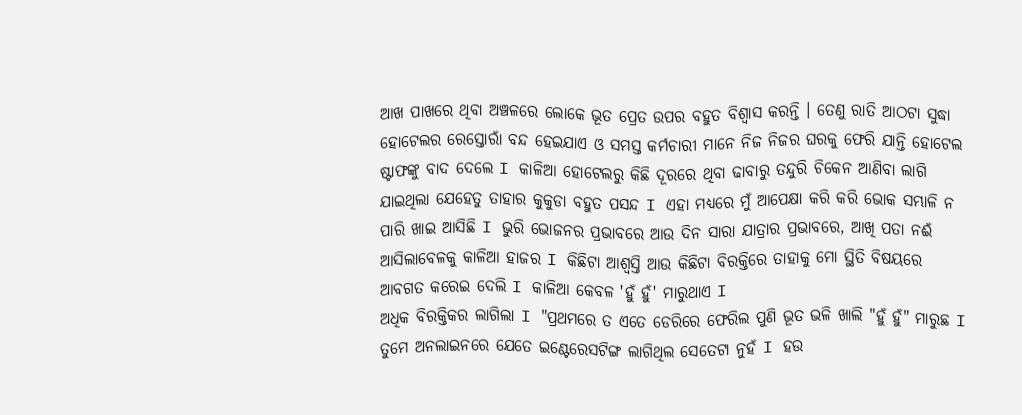ଆଖ ପାଖରେ ଥିବା ଅଞ୍ଚଳରେ ଲୋକେ ଭୂତ ପ୍ରେତ ଉପର ବହୁତ ବିଶ୍ଵାସ କରନ୍ତି । ତେଣୁ ରାତି ଆଠଟା ସୁଦ୍ଧା ହୋଟେଲର ରେସ୍ତୋରାଁ ବନ୍ଦ ହେଇଯାଏ ଓ ସମସ୍ତ କର୍ମଚାରୀ ମାନେ ନିଜ ନିଜର ଘରକୁ ଫେରି ଯାନ୍ତି ହୋଟେଲ ଷ୍ଟାଫଙ୍କୁ ବାଦ ଦେଲେ I କାଳିଆ ହୋଟେଲରୁ କିଛି ଦୂରରେ ଥିବା ଢାବାରୁ ତନ୍ଦୁରି ଚିକେନ ଆଣିବା ଲାଗି ଯାଇଥିଲା ଯେହେତୁ ତାହାର କୁକୁଡା ବହୁତ ପସନ୍ଦ I ଏହା ମଧ୍ୟରେ ମୁଁ ଆପେକ୍ଷା କରି କରି ଭୋକ ସମ୍ଭାଳି ନ ପାରି ଖାଇ ଆସିଛି I ଭୁରି ଭୋଜନର ପ୍ରଭାବରେ ଆଉ ଦିନ ସାରା ଯାତ୍ରାର ପ୍ରଭାବରେ, ଆଖି ପତା ନଈଁ ଆସିଲାବେଳକୁ କାଳିଆ ହାଜର I କିଛିଟା ଆଶ୍ଵସ୍ତି ଆଉ କିଛିଟା ବିରକ୍ତିରେ ତାହାକୁ ମୋ ସ୍ଥିତି ବିଷୟରେ ଆବଗତ କରେଇ ଦେଲି I କାଳିଆ କେବଳ 'ହୁଁ ହୁଁ' ମାରୁଥାଏ I
ଅଧିକ ବିରକ୍ତିକର ଲାଗିଲା I "ପ୍ରଥମରେ ତ ଏତେ ଡେରିରେ ଫେରିଲ ପୁଣି ଭୂତ ଭଳି ଖାଲି "ହୁଁ ହୁଁ" ମାରୁଛ I ତୁମେ ଅନଲାଇନରେ ଯେତେ ଇଣ୍ଟେରେସଟିଙ୍ଗ ଲାଗିଥିଲ ସେତେଟା ନୁହଁ I ହଉ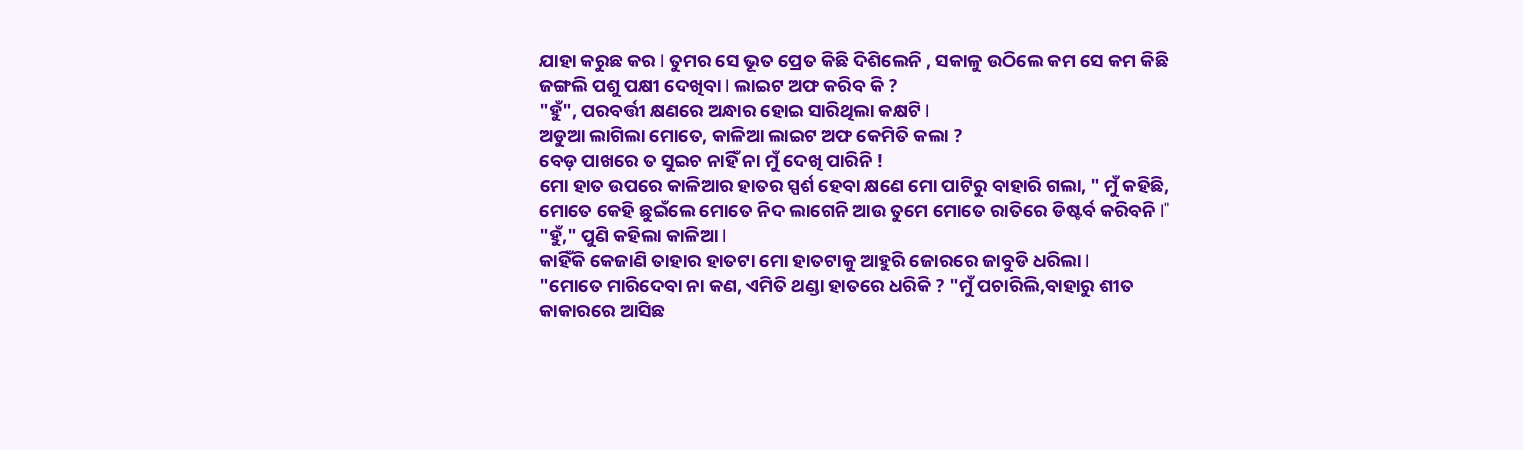ଯାହା କରୁଛ କର I ତୁମର ସେ ଭୂତ ପ୍ରେତ କିଛି ଦିଶିଲେନି , ସକାଳୁ ଉଠିଲେ କମ ସେ କମ କିଛି ଜଙ୍ଗଲି ପଶୁ ପକ୍ଷୀ ଦେଖିବା I ଲାଇଟ ଅଫ କରିବ କି ?
"ହୁଁ", ପରବର୍ତ୍ତୀ କ୍ଷଣରେ ଅନ୍ଧାର ହୋଇ ସାରିଥିଲା କକ୍ଷଟି I
ଅଡୁଆ ଲାଗିଲା ମୋତେ, କାଳିଆ ଲାଇଟ ଅଫ କେମିତି କଲା ?
ବେଡ଼ ପାଖରେ ତ ସୁଇଚ ନାହିଁ ନା ମୁଁ ଦେଖି ପାରିନି !
ମୋ ହାତ ଉପରେ କାଳିଆର ହାତର ସ୍ପର୍ଶ ହେବା କ୍ଷଣେ ମୋ ପାଟିରୁ ବାହାରି ଗଲା, " ମୁଁ କହିଛି, ମୋତେ କେହି ଛୁଇଁଲେ ମୋତେ ନିଦ ଲାଗେନି ଆଉ ତୁମେ ମୋତେ ରାତିରେ ଡିଷ୍ଟର୍ବ କରିବନି I"
"ହୁଁ," ପୁଣି କହିଲା କାଳିଆ I
କାହିଁକି କେଜାଣି ତାହାର ହାତଟା ମୋ ହାତଟାକୁ ଆହୁରି ଜୋରରେ ଜାବୁଡି ଧରିଲା I
"ମୋତେ ମାରିଦେବା ନା କଣ, ଏମିତି ଥଣ୍ଡା ହାତରେ ଧରିକି ? "ମୁଁ ପଚାରିଲି,ବାହାରୁ ଶୀତ କାକାରରେ ଆସିଛ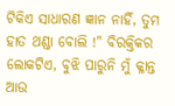ଟିକିଏ ସାଧାରଣ ଜ୍ଞାନ ନାହିଁ, ତୁମ ହାତ ଥଣ୍ଡା ବୋଲି !" ବିରକ୍ତିକର ଲୋକଟିଏ, ବୁଝି ପାରୁନି ମୁଁ କ୍ଳାନ୍ତ ଆଉ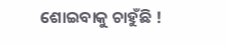ଶୋଇବାକୁ ଚାହୁଁଛି !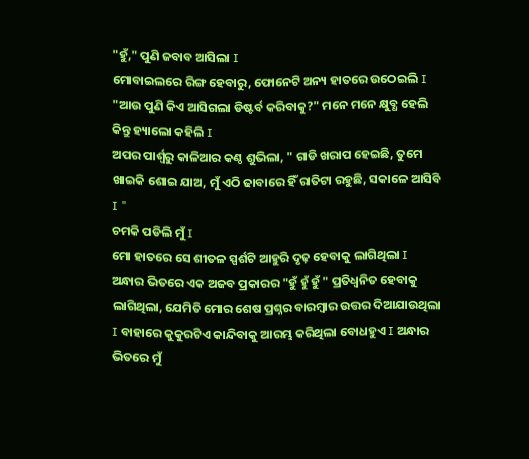"ହୁଁ," ପୁଣି ଜବାବ ଆସିଲା I
ମୋବାଇଲରେ ରିଙ୍ଗ ହେବାରୁ, ଫୋନେଟି ଅନ୍ୟ ହାତରେ ଉଠେଇଲି I
"ଆଉ ପୁଣି କିଏ ଆସିଗଲା ଡିଷ୍ଟର୍ବ କରିବାକୁ?" ମନେ ମନେ କ୍ଷୁବ୍ଧ ହେଲି କିନ୍ତୁ ହ୍ୟାଲୋ କହିଲି I
ଅପର ପାର୍ଶ୍ବରୁ କାଳିଆର କଣ୍ଠ ଶୁଭିଲା, " ଗାଡି ଖରାପ ହେଇଛି, ତୁମେ ଖାଇକି ଶୋଇ ଯାଅ, ମୁଁ ଏଠି ଢାବାରେ ହିଁ ରାତିଟା ରହୁଛି, ସକାଳେ ଆସିବି I "
ଚମକି ପଡିଲି ମୁଁ I
ମୋ ହାତରେ ସେ ଶୀତଳ ସ୍ପର୍ଶଟି ଆହୁରି ଦୃଢ଼ ହେବାକୁ ଲାଗିଥିଲା I ଅନ୍ଧାର ଭିତରେ ଏକ ଅଜବ ପ୍ରକାରର "ହୁଁ ହୁଁ ହୁଁ " ପ୍ରତିଧ୍ଵନିତ ହେବାକୁ ଲାଗିଥିଲା, ଯେମିତି ମୋର ଶେଷ ପ୍ରଶ୍ନର ବାରମ୍ବାର ଉତ୍ତର ଦିଆଯାଉଥିଲା I ବାହାରେ କୁକୁରଟିଏ କାନ୍ଦିବାକୁ ଆରମ୍ଭ କରିଥିଲା ବୋଧହୁଏ I ଅନ୍ଧାର ଭିତରେ ମୁଁ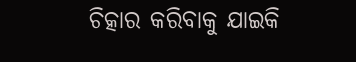ଚିତ୍କାର କରିବାକୁ ଯାଇକି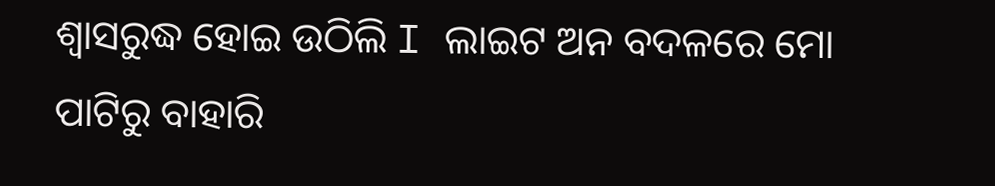ଶ୍ଵାସରୁଦ୍ଧ ହୋଇ ଉଠିଲି I ଲାଇଟ ଅନ ବଦଳରେ ମୋ ପାଟିରୁ ବାହାରି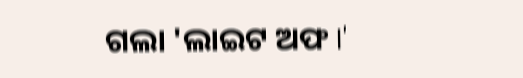ଗଲା 'ଲାଇଟ ଅଫ I'